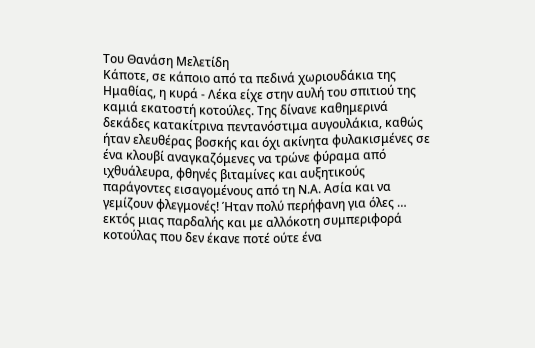Του Θανάση Μελετίδη
Κάποτε, σε κάποιο από τα πεδινά χωριουδάκια της Ημαθίας, η κυρά - Λέκα είχε στην αυλή του σπιτιού της καμιά εκατοστή κοτούλες. Της δίνανε καθημερινά δεκάδες κατακίτρινα πεντανόστιμα αυγουλάκια, καθώς ήταν ελευθέρας βοσκής και όχι ακίνητα φυλακισμένες σε ένα κλουβί αναγκαζόμενες να τρώνε φύραμα από ιχθυάλευρα, φθηνές βιταμίνες και αυξητικούς παράγοντες εισαγομένους από τη Ν.Α. Ασία και να γεμίζουν φλεγμονές! Ήταν πολύ περήφανη για όλες … εκτός μιας παρδαλής και με αλλόκοτη συμπεριφορά κοτούλας που δεν έκανε ποτέ ούτε ένα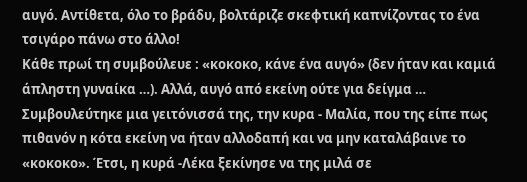αυγό. Αντίθετα, όλο το βράδυ, βολτάριζε σκεφτική καπνίζοντας το ένα τσιγάρο πάνω στο άλλο!
Κάθε πρωί τη συμβούλευε : «κοκοκο, κάνε ένα αυγό» (δεν ήταν και καμιά άπληστη γυναίκα …). Αλλά, αυγό από εκείνη ούτε για δείγμα …
Συμβουλεύτηκε μια γειτόνισσά της, την κυρα - Μαλία, που της είπε πως πιθανόν η κότα εκείνη να ήταν αλλοδαπή και να μην καταλάβαινε το «κοκοκο». Έτσι, η κυρά -Λέκα ξεκίνησε να της μιλά σε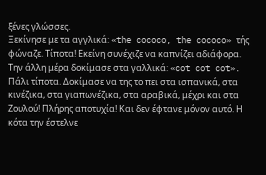ξένες γλώσσες.
Ξεκίνησε με τα αγγλικά: «the cococo, the cococo» τής φώναζε. Τίποτα! Εκείνη συνέχιζε να καπνίζει αδιάφορα. Την άλλη μέρα δοκίμασε στα γαλλικά: «cot cot cot». Πάλι τίποτα. Δοκίμασε να της το πει στα ισπανικά, στα κινέζικα, στα γιαπωνέζικα, στα αραβικά, μέχρι και στα Ζουλού! Πλήρης αποτυχία! Και δεν έφτανε μόνον αυτό. Η κότα την έστελνε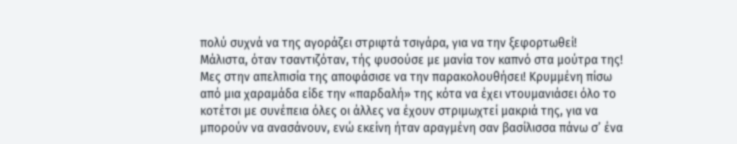πολύ συχνά να της αγοράζει στριφτά τσιγάρα, για να την ξεφορτωθεί! Μάλιστα, όταν τσαντιζόταν, τής φυσούσε με μανία τον καπνό στα μούτρα της!
Μες στην απελπισία της αποφάσισε να την παρακολουθήσει! Κρυμμένη πίσω από μια χαραμάδα είδε την «παρδαλή» της κότα να έχει ντουμανιάσει όλο το κοτέτσι με συνέπεια όλες οι άλλες να έχουν στριμωχτεί μακριά της, για να μπορούν να ανασάνουν, ενώ εκείνη ήταν αραγμένη σαν βασίλισσα πάνω σ’ ένα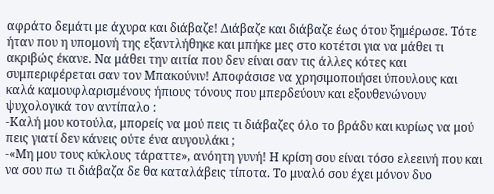αφράτο δεμάτι με άχυρα και διάβαζε! Διάβαζε και διάβαζε έως ότου ξημέρωσε. Τότε ήταν που η υπομονή της εξαντλήθηκε και μπήκε μες στο κοτέτσι για να μάθει τι ακριβώς έκανε. Να μάθει την αιτία που δεν είναι σαν τις άλλες κότες και συμπεριφέρεται σαν τον Μπακούνιν! Αποφάσισε να χρησιμοποιήσει ύπουλους και καλά καμουφλαρισμένους ήπιους τόνους που μπερδεύουν και εξουθενώνουν ψυχολογικά τον αντίπαλο :
-Καλή μου κοτούλα, μπορείς να μού πεις τι διάβαζες όλο το βράδυ και κυρίως να μού πεις γιατί δεν κάνεις ούτε ένα αυγουλάκι ;
-«Μη μου τους κύκλους τάραττε», ανόητη γυνή! Η κρίση σου είναι τόσο ελεεινή που και να σου πω τι διάβαζα δε θα καταλάβεις τίποτα. Το μυαλό σου έχει μόνον δυο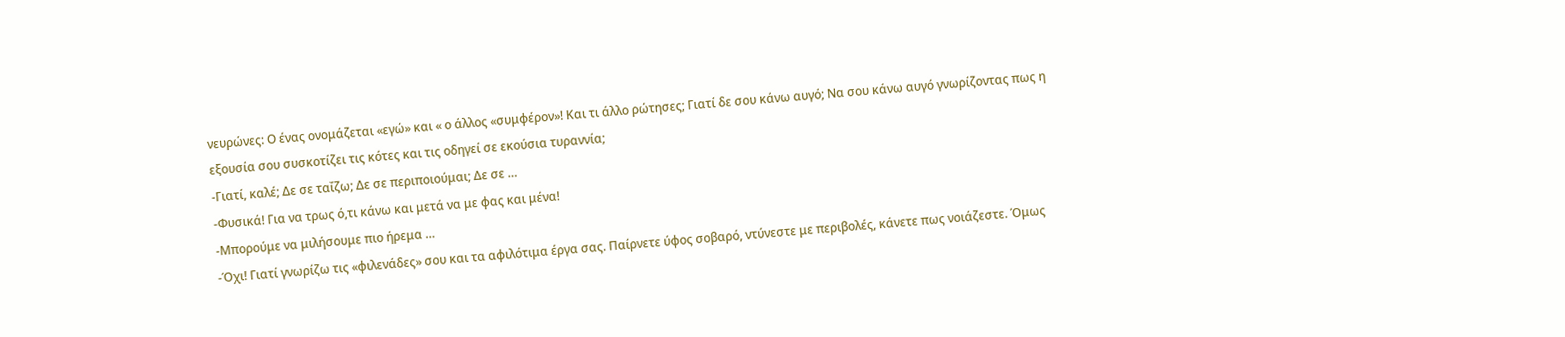νευρώνες: Ο ένας ονομάζεται «εγώ» και « ο άλλος «συμφέρον»! Και τι άλλο ρώτησες; Γιατί δε σου κάνω αυγό; Να σου κάνω αυγό γνωρίζοντας πως η εξουσία σου συσκοτίζει τις κότες και τις οδηγεί σε εκούσια τυραννία;
-Γιατί, καλέ; Δε σε ταΐζω; Δε σε περιποιούμαι; Δε σε …
-Φυσικά! Για να τρως ό,τι κάνω και μετά να με φας και μένα!
-Μπορούμε να μιλήσουμε πιο ήρεμα …
-Όχι! Γιατί γνωρίζω τις «φιλενάδες» σου και τα αφιλότιμα έργα σας. Παίρνετε ύφος σοβαρό, ντύνεστε με περιβολές, κάνετε πως νοιάζεστε. Όμως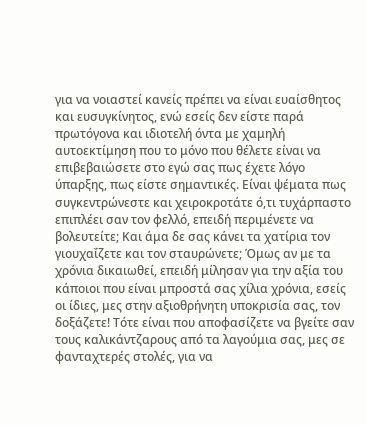για να νοιαστεί κανείς πρέπει να είναι ευαίσθητος και ευσυγκίνητος, ενώ εσείς δεν είστε παρά πρωτόγονα και ιδιοτελή όντα με χαμηλή αυτοεκτίμηση που το μόνο που θέλετε είναι να επιβεβαιώσετε στο εγώ σας πως έχετε λόγο ύπαρξης, πως είστε σημαντικές. Είναι ψέματα πως συγκεντρώνεστε και χειροκροτάτε ό,τι τυχάρπαστο επιπλέει σαν τον φελλό, επειδή περιμένετε να βολευτείτε; Και άμα δε σας κάνει τα χατίρια τον γιουχαΐζετε και τον σταυρώνετε; Όμως αν με τα χρόνια δικαιωθεί, επειδή μίλησαν για την αξία του κάποιοι που είναι μπροστά σας χίλια χρόνια, εσείς οι ίδιες, μες στην αξιοθρήνητη υποκρισία σας, τον δοξάζετε! Τότε είναι που αποφασίζετε να βγείτε σαν τους καλικάντζαρους από τα λαγούμια σας, μες σε φανταχτερές στολές, για να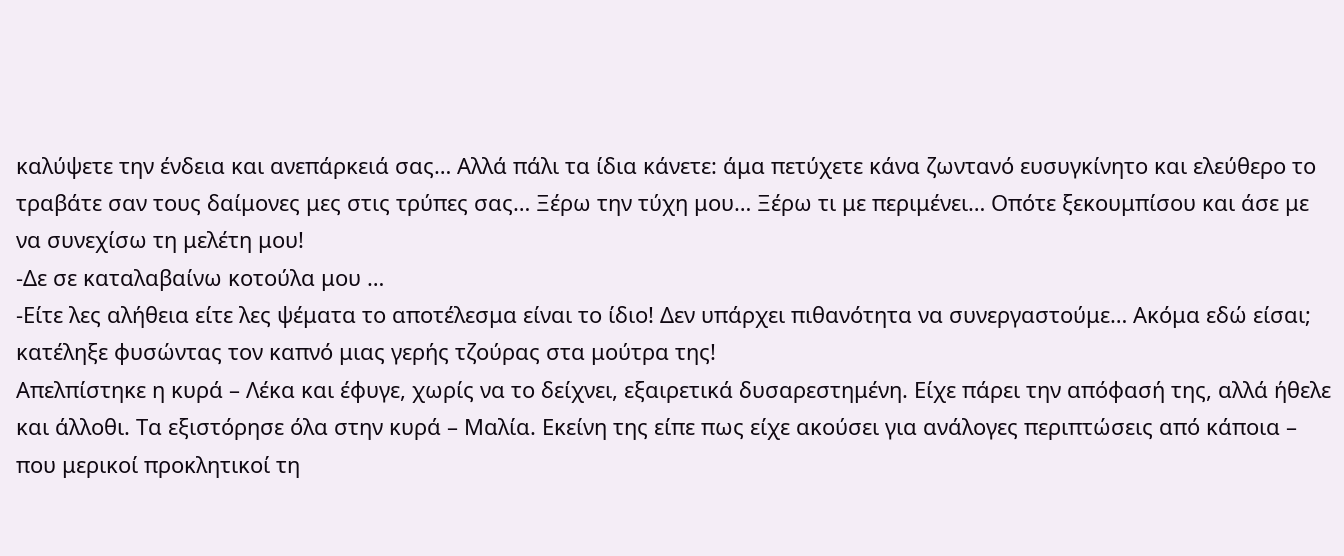καλύψετε την ένδεια και ανεπάρκειά σας… Αλλά πάλι τα ίδια κάνετε: άμα πετύχετε κάνα ζωντανό ευσυγκίνητο και ελεύθερο το τραβάτε σαν τους δαίμονες μες στις τρύπες σας… Ξέρω την τύχη μου… Ξέρω τι με περιμένει… Οπότε ξεκουμπίσου και άσε με να συνεχίσω τη μελέτη μου!
-Δε σε καταλαβαίνω κοτούλα μου …
-Είτε λες αλήθεια είτε λες ψέματα το αποτέλεσμα είναι το ίδιο! Δεν υπάρχει πιθανότητα να συνεργαστούμε… Ακόμα εδώ είσαι; κατέληξε φυσώντας τον καπνό μιας γερής τζούρας στα μούτρα της!
Απελπίστηκε η κυρά – Λέκα και έφυγε, χωρίς να το δείχνει, εξαιρετικά δυσαρεστημένη. Είχε πάρει την απόφασή της, αλλά ήθελε και άλλοθι. Τα εξιστόρησε όλα στην κυρά – Μαλία. Εκείνη της είπε πως είχε ακούσει για ανάλογες περιπτώσεις από κάποια – που μερικοί προκλητικοί τη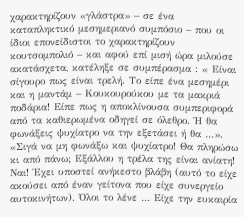χαρακτηρίζουν «γλάστρα» – σε ένα καταπληκτικό μεσημεριανό συμπόσιο – που οι ίδιοι επονείδιστοι το χαρακτηρίζουν κουτσομπολιό – και αφού επί μισή ώρα μιλούσε ακατάσχετα, κατέληξε σε συμπέρασμα : « Είναι σίγουρο πως είναι τρελή. Το είπε ένα μεσημέρι και η μαντάμ – Κουκουρούκου με τα μακριά ποδάρια! Είπε πως η αποκλίνουσα συμπεριφορά από τα καθιερωμένα οδηγεί σε όλεθρο. Ή θα φωνάξεις ψυχίατρο να την εξετάσει ή θα …».
«Σιγά να μη φωνάξω και ψυχίατρο! Θα πληρώσω κι από πάνω; Εξάλλου η τρέλα της είναι ανίατη! Ναι! Έχει υποστεί ανήκεστο βλάβη (αυτό το είχε ακούσει από έναν γείτονα που είχε συνεργείο αυτοκινήτων). Όλοι το λένε … Είχε την ευκαιρία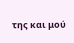της και μού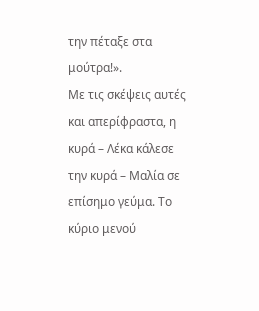την πέταξε στα μούτρα!».
Με τις σκέψεις αυτές και απερίφραστα, η κυρά – Λέκα κάλεσε την κυρά – Μαλία σε επίσημο γεύμα. Το κύριο μενού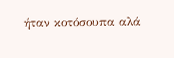ήταν κοτόσουπα αλά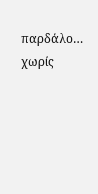παρδάλο… χωρίς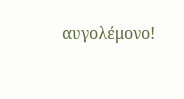αυγολέμονο!